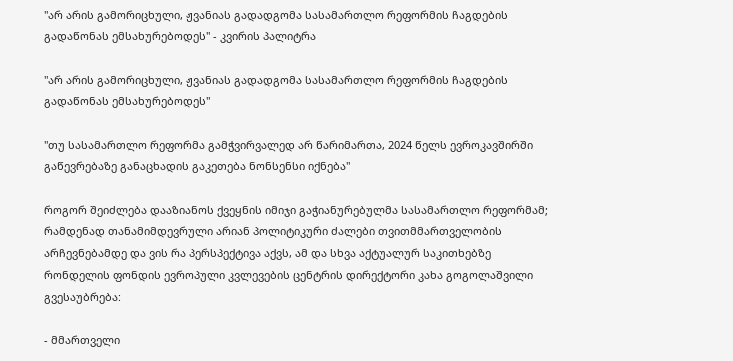"არ არის გამორიცხული, ჟვანიას გადადგომა სასამართლო რეფორმის ჩაგდების გადაწონას ემსახურებოდეს" - კვირის პალიტრა

"არ არის გამორიცხული, ჟვანიას გადადგომა სასამართლო რეფორმის ჩაგდების გადაწონას ემსახურებოდეს"

"თუ სასამართლო რეფორმა გამჭვირვალედ არ წარიმართა, 2024 წელს ევროკავშირში გაწევრებაზე განაცხადის გაკეთება ნონსენსი იქნება"

როგორ შეიძლება დააზიანოს ქვეყნის იმიჯი გაჭიანურებულმა სასამართლო რეფორმამ; რამდენად თანამიმდევრული არიან პოლიტიკური ძალები თვითმმართველობის არჩევნებამდე და ვის რა პერსპექტივა აქვს, ამ და სხვა აქტუალურ საკითხებზე რონდელის ფონდის ევროპული კვლევების ცენტრის დირექტორი კახა გოგოლაშვილი გვესაუბრება:

- მმართველი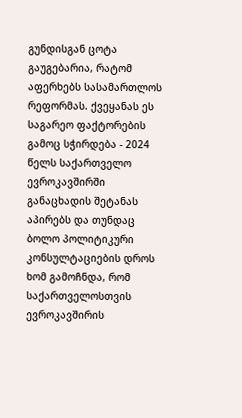გუნდისგან ცოტა გაუგებარია, რატომ აფერხებს სასამართლოს რეფორმას. ქვეყანას ეს საგარეო ფაქტორების გამოც სჭირდება - 2024 წელს საქართველო ევროკავშირში განაცხადის შეტანას აპირებს და თუნდაც ბოლო პოლიტიკური კონსულტაციების დროს ხომ გამოჩნდა, რომ საქართველოსთვის ევროკავშირის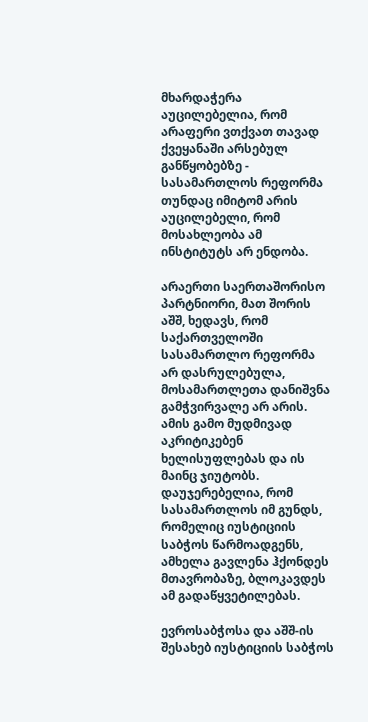მხარდაჭერა აუცილებელია, რომ არაფერი ვთქვათ თავად ქვეყანაში არსებულ განწყობებზე - სასამართლოს რეფორმა თუნდაც იმიტომ არის აუცილებელი, რომ მოსახლეობა ამ ინსტიტუტს არ ენდობა.

არაერთი საერთაშორისო პარტნიორი, მათ შორის აშშ, ხედავს, რომ საქართველოში სასამართლო რეფორმა არ დასრულებულა, მოსამართლეთა დანიშვნა გამჭვირვალე არ არის. ამის გამო მუდმივად აკრიტიკებენ ხელისუფლებას და ის მაინც ჯიუტობს. დაუჯერებელია, რომ სასამართლოს იმ გუნდს, რომელიც იუსტიციის საბჭოს წარმოადგენს, ამხელა გავლენა ჰქონდეს მთავრობაზე, ბლოკავდეს ამ გადაწყვეტილებას.

ევროსაბჭოსა და აშშ-ის შესახებ იუსტიციის საბჭოს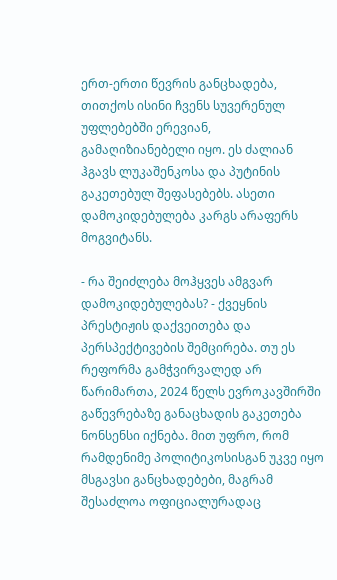ერთ-ერთი წევრის განცხადება, თითქოს ისინი ჩვენს სუვერენულ უფლებებში ერევიან, გამაღიზიანებელი იყო. ეს ძალიან ჰგავს ლუკაშენკოსა და პუტინის გაკეთებულ შეფასებებს. ასეთი დამოკიდებულება კარგს არაფერს მოგვიტანს.

- რა შეიძლება მოჰყვეს ამგვარ დამოკიდებულებას? - ქვეყნის პრესტიჟის დაქვეითება და პერსპექტივების შემცირება. თუ ეს რეფორმა გამჭვირვალედ არ წარიმართა, 2024 წელს ევროკავშირში გაწევრებაზე განაცხადის გაკეთება ნონსენსი იქნება. მით უფრო, რომ რამდენიმე პოლიტიკოსისგან უკვე იყო მსგავსი განცხადებები, მაგრამ შესაძლოა ოფიციალურადაც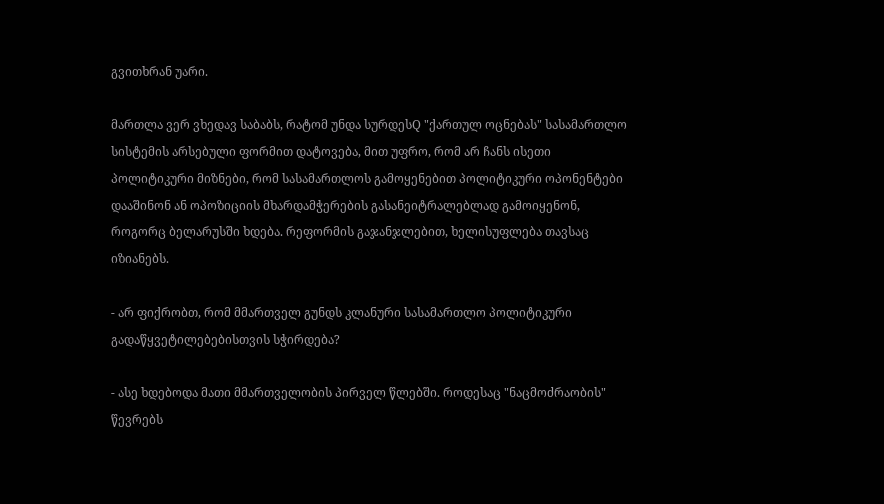გვითხრან უარი.

მართლა ვერ ვხედავ საბაბს, რატომ უნდა სურდესQ "ქართულ ოცნებას" სასამართლო სისტემის არსებული ფორმით დატოვება, მით უფრო, რომ არ ჩანს ისეთი პოლიტიკური მიზნები, რომ სასამართლოს გამოყენებით პოლიტიკური ოპონენტები დააშინონ ან ოპოზიციის მხარდამჭერების გასანეიტრალებლად გამოიყენონ, როგორც ბელარუსში ხდება. რეფორმის გაჯანჯლებით, ხელისუფლება თავსაც იზიანებს.

- არ ფიქრობთ, რომ მმართველ გუნდს კლანური სასამართლო პოლიტიკური გადაწყვეტილებებისთვის სჭირდება?

- ასე ხდებოდა მათი მმართველობის პირველ წლებში. როდესაც "ნაცმოძრაობის" წევრებს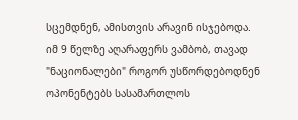სცემდნენ, ამისთვის არავინ ისჯებოდა. იმ 9 წელზე აღარაფერს ვამბობ, თავად "ნაციონალები" როგორ უსწორდებოდნენ ოპონენტებს სასამართლოს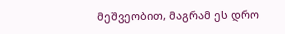მეშვეობით, მაგრამ ეს დრო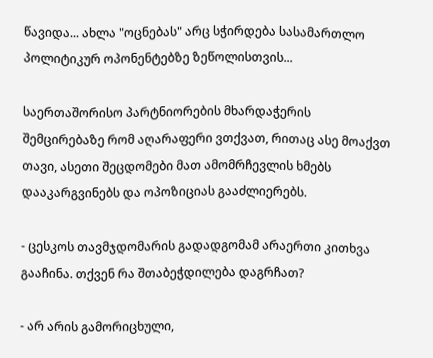წავიდა... ახლა "ოცნებას" არც სჭირდება სასამართლო პოლიტიკურ ოპონენტებზე ზეწოლისთვის...

საერთაშორისო პარტნიორების მხარდაჭერის შემცირებაზე რომ აღარაფერი ვთქვათ, რითაც ასე მოაქვთ თავი, ასეთი შეცდომები მათ ამომრჩევლის ხმებს დააკარგვინებს და ოპოზიციას გააძლიერებს.

- ცესკოს თავმჯდომარის გადადგომამ არაერთი კითხვა გააჩინა. თქვენ რა შთაბეჭდილება დაგრჩათ?

- არ არის გამორიცხული,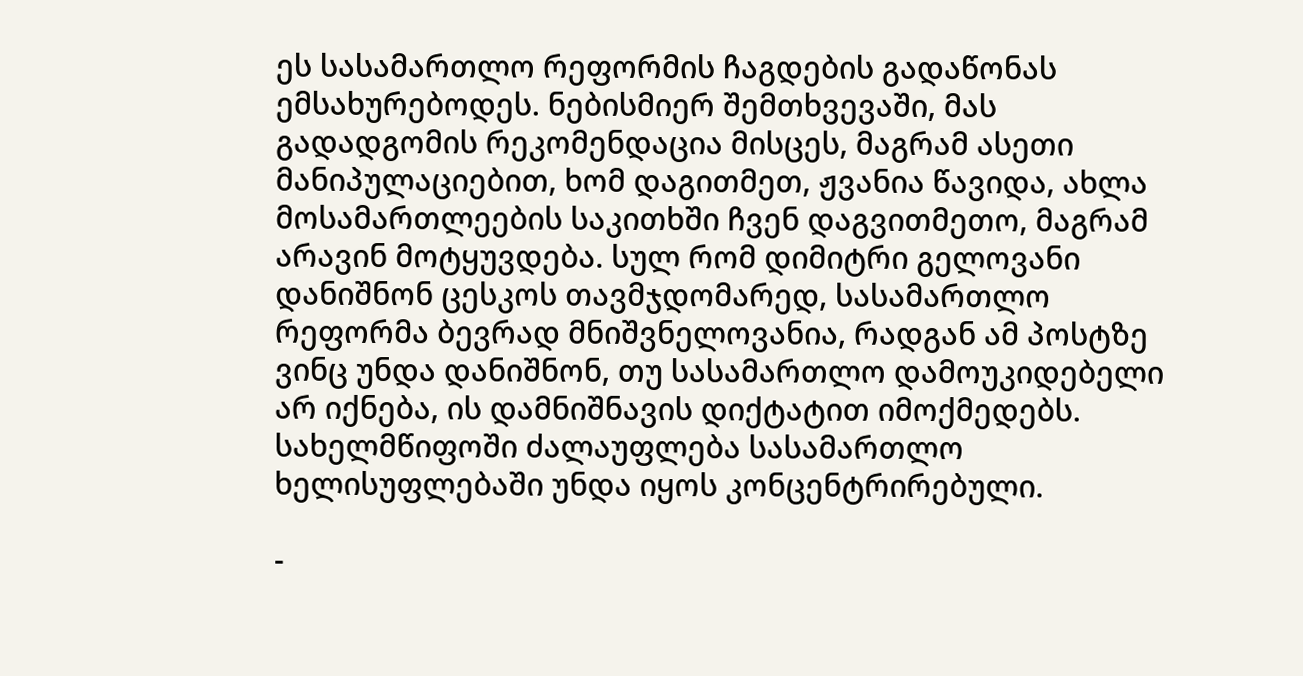ეს სასამართლო რეფორმის ჩაგდების გადაწონას ემსახურებოდეს. ნებისმიერ შემთხვევაში, მას გადადგომის რეკომენდაცია მისცეს, მაგრამ ასეთი მანიპულაციებით, ხომ დაგითმეთ, ჟვანია წავიდა, ახლა მოსამართლეების საკითხში ჩვენ დაგვითმეთო, მაგრამ არავინ მოტყუვდება. სულ რომ დიმიტრი გელოვანი დანიშნონ ცესკოს თავმჯდომარედ, სასამართლო რეფორმა ბევრად მნიშვნელოვანია, რადგან ამ პოსტზე ვინც უნდა დანიშნონ, თუ სასამართლო დამოუკიდებელი არ იქნება, ის დამნიშნავის დიქტატით იმოქმედებს. სახელმწიფოში ძალაუფლება სასამართლო ხელისუფლებაში უნდა იყოს კონცენტრირებული.

-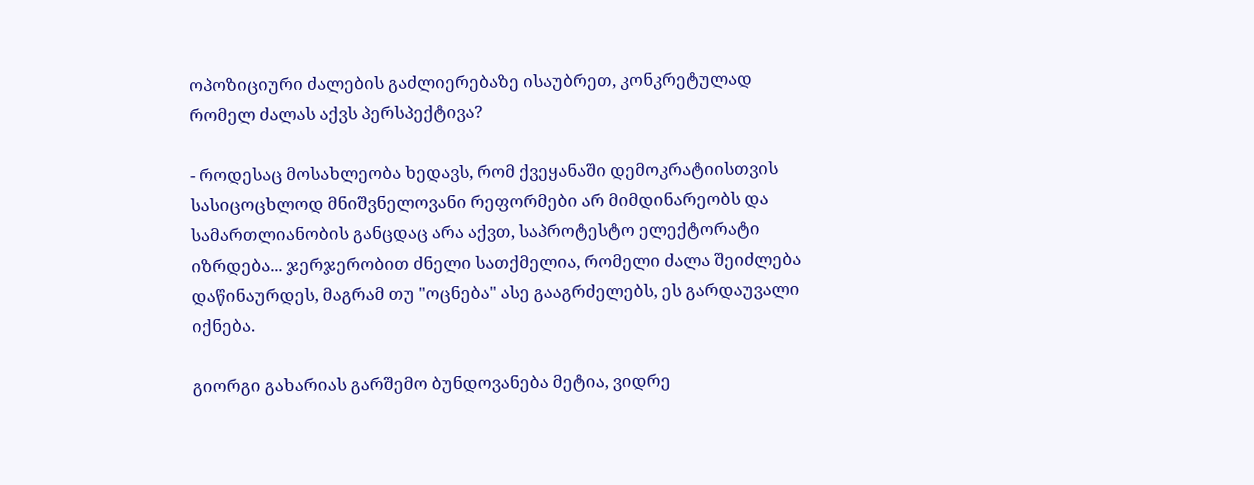ოპოზიციური ძალების გაძლიერებაზე ისაუბრეთ, კონკრეტულად რომელ ძალას აქვს პერსპექტივა?

- როდესაც მოსახლეობა ხედავს, რომ ქვეყანაში დემოკრატიისთვის სასიცოცხლოდ მნიშვნელოვანი რეფორმები არ მიმდინარეობს და სამართლიანობის განცდაც არა აქვთ, საპროტესტო ელექტორატი იზრდება... ჯერჯერობით ძნელი სათქმელია, რომელი ძალა შეიძლება დაწინაურდეს, მაგრამ თუ "ოცნება" ასე გააგრძელებს, ეს გარდაუვალი იქნება.

გიორგი გახარიას გარშემო ბუნდოვანება მეტია, ვიდრე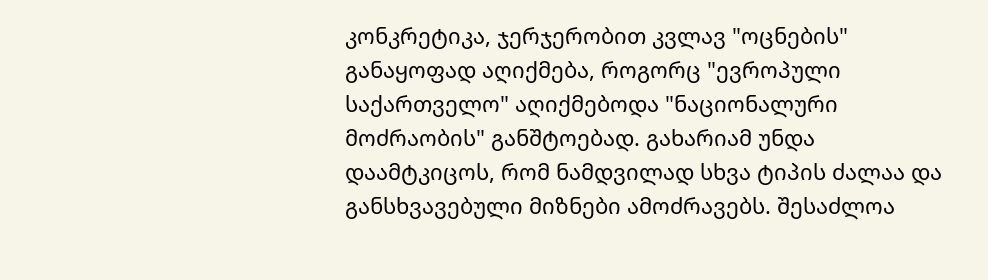კონკრეტიკა, ჯერჯერობით კვლავ "ოცნების" განაყოფად აღიქმება, როგორც "ევროპული საქართველო" აღიქმებოდა "ნაციონალური მოძრაობის" განშტოებად. გახარიამ უნდა დაამტკიცოს, რომ ნამდვილად სხვა ტიპის ძალაა და განსხვავებული მიზნები ამოძრავებს. შესაძლოა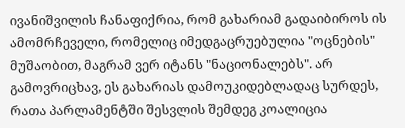ივანიშვილის ჩანაფიქრია, რომ გახარიამ გადაიბიროს ის ამომრჩეველი, რომელიც იმედგაცრუებულია "ოცნების" მუშაობით, მაგრამ ვერ იტანს "ნაციონალებს". არ გამოვრიცხავ, ეს გახარიას დამოუკიდებლადაც სურდეს, რათა პარლამენტში შესვლის შემდეგ კოალიცია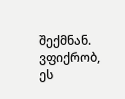შექმნან. ვფიქრობ, ეს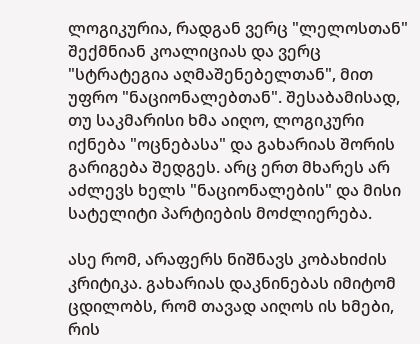ლოგიკურია, რადგან ვერც "ლელოსთან" შექმნიან კოალიციას და ვერც "სტრატეგია აღმაშენებელთან", მით უფრო "ნაციონალებთან". შესაბამისად, თუ საკმარისი ხმა აიღო, ლოგიკური იქნება "ოცნებასა" და გახარიას შორის გარიგება შედგეს. არც ერთ მხარეს არ აძლევს ხელს "ნაციონალების" და მისი სატელიტი პარტიების მოძლიერება.

ასე რომ, არაფერს ნიშნავს კობახიძის კრიტიკა. გახარიას დაკნინებას იმიტომ ცდილობს, რომ თავად აიღოს ის ხმები, რის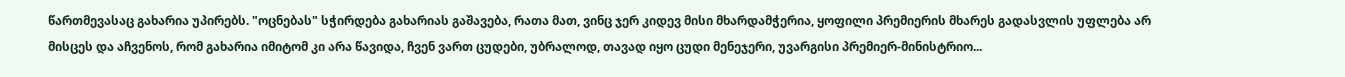წართმევასაც გახარია უპირებს. "ოცნებას" სჭირდება გახარიას გაშავება, რათა მათ, ვინც ჯერ კიდევ მისი მხარდამჭერია, ყოფილი პრემიერის მხარეს გადასვლის უფლება არ მისცეს და აჩვენოს, რომ გახარია იმიტომ კი არა წავიდა, ჩვენ ვართ ცუდები, უბრალოდ, თავად იყო ცუდი მენეჯერი, უვარგისი პრემიერ-მინისტრიო...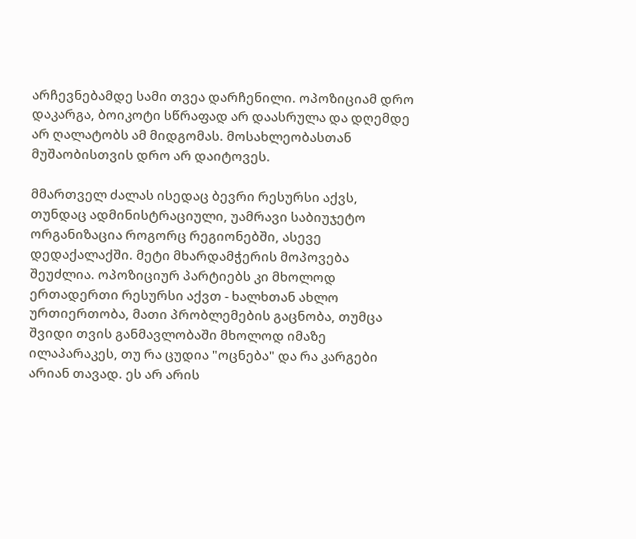არჩევნებამდე სამი თვეა დარჩენილი. ოპოზიციამ დრო დაკარგა, ბოიკოტი სწრაფად არ დაასრულა და დღემდე არ ღალატობს ამ მიდგომას. მოსახლეობასთან მუშაობისთვის დრო არ დაიტოვეს.

მმართველ ძალას ისედაც ბევრი რესურსი აქვს, თუნდაც ადმინისტრაციული, უამრავი საბიუჯეტო ორგანიზაცია როგორც რეგიონებში, ასევე დედაქალაქში. მეტი მხარდამჭერის მოპოვება შეუძლია. ოპოზიციურ პარტიებს კი მხოლოდ ერთადერთი რესურსი აქვთ - ხალხთან ახლო ურთიერთობა, მათი პრობლემების გაცნობა, თუმცა შვიდი თვის განმავლობაში მხოლოდ იმაზე ილაპარაკეს, თუ რა ცუდია "ოცნება" და რა კარგები არიან თავად. ეს არ არის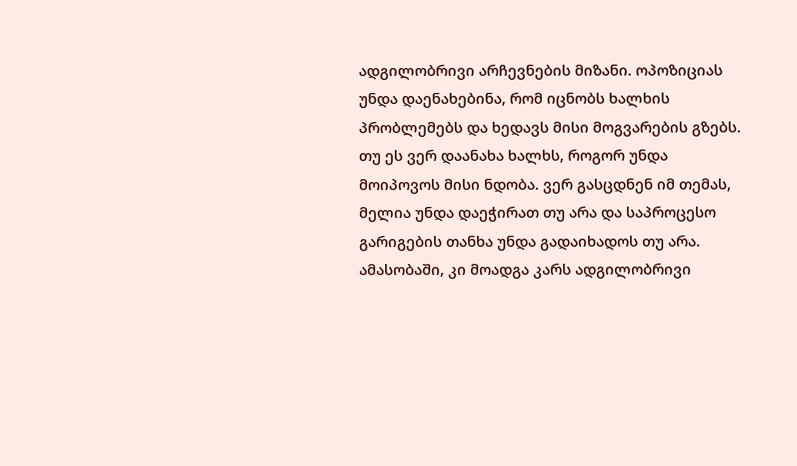ადგილობრივი არჩევნების მიზანი. ოპოზიციას უნდა დაენახებინა, რომ იცნობს ხალხის პრობლემებს და ხედავს მისი მოგვარების გზებს. თუ ეს ვერ დაანახა ხალხს, როგორ უნდა მოიპოვოს მისი ნდობა. ვერ გასცდნენ იმ თემას, მელია უნდა დაეჭირათ თუ არა და საპროცესო გარიგების თანხა უნდა გადაიხადოს თუ არა. ამასობაში, კი მოადგა კარს ადგილობრივი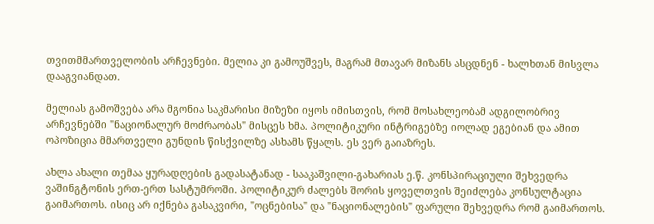თვითმმართველობის არჩევნები. მელია კი გამოუშვეს, მაგრამ მთავარ მიზანს ასცდნენ - ხალხთან მისვლა დააგვიანდათ.

მელიას გამოშვება არა მგონია საკმარისი მიზეზი იყოს იმისთვის, რომ მოსახლეობამ ადგილობრივ არჩევნებში "ნაციონალურ მოძრაობას" მისცეს ხმა. პოლიტიკური ინტრიგებზე იოლად ეგებიან და ამით ოპოზიცია მმართველი გუნდის წისქვილზე ასხამს წყალს. ეს ვერ გაიაზრეს.

ახლა ახალი თემაა ყურადღების გადასატანად - სააკაშვილი-გახარიას ე.წ. კონსპირაციული შეხვედრა ვაშინგტონის ერთ-ერთ სასტუმროში. პოლიტიკურ ძალებს შორის ყოველთვის შეიძლება კონსულტაცია გაიმართოს. ისიც არ იქნება გასაკვირი, "ოცნებისა" და "ნაციონალების" ფარული შეხვედრა რომ გაიმართოს.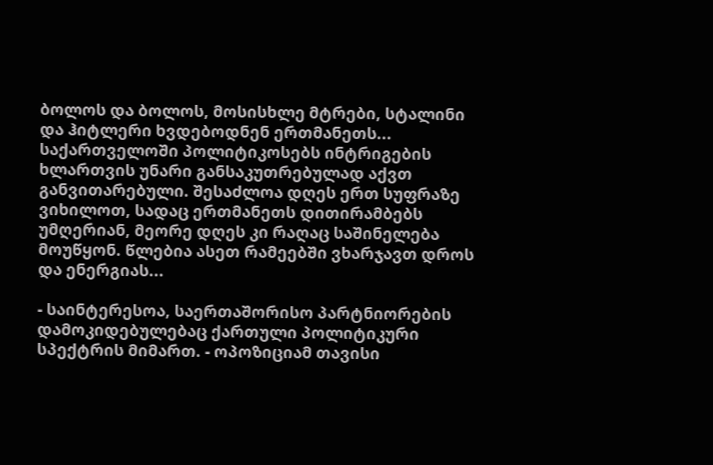ბოლოს და ბოლოს, მოსისხლე მტრები, სტალინი და ჰიტლერი ხვდებოდნენ ერთმანეთს... საქართველოში პოლიტიკოსებს ინტრიგების ხლართვის უნარი განსაკუთრებულად აქვთ განვითარებული. შესაძლოა დღეს ერთ სუფრაზე ვიხილოთ, სადაც ერთმანეთს დითირამბებს უმღერიან, მეორე დღეს კი რაღაც საშინელება მოუწყონ. წლებია ასეთ რამეებში ვხარჯავთ დროს და ენერგიას...

- საინტერესოა, საერთაშორისო პარტნიორების დამოკიდებულებაც ქართული პოლიტიკური სპექტრის მიმართ. - ოპოზიციამ თავისი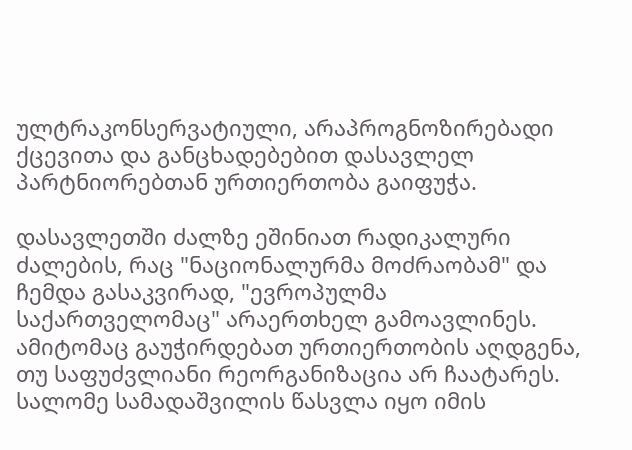ულტრაკონსერვატიული, არაპროგნოზირებადი ქცევითა და განცხადებებით დასავლელ პარტნიორებთან ურთიერთობა გაიფუჭა.

დასავლეთში ძალზე ეშინიათ რადიკალური ძალების, რაც "ნაციონალურმა მოძრაობამ" და ჩემდა გასაკვირად, "ევროპულმა საქართველომაც" არაერთხელ გამოავლინეს. ამიტომაც გაუჭირდებათ ურთიერთობის აღდგენა, თუ საფუძვლიანი რეორგანიზაცია არ ჩაატარეს. სალომე სამადაშვილის წასვლა იყო იმის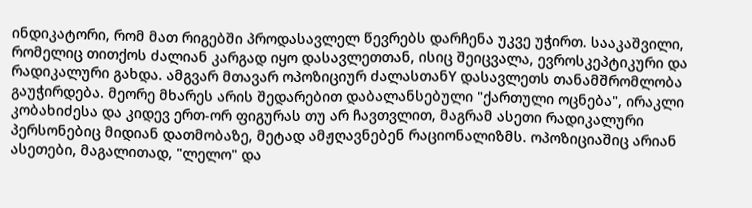ინდიკატორი, რომ მათ რიგებში პროდასავლელ წევრებს დარჩენა უკვე უჭირთ. სააკაშვილი, რომელიც თითქოს ძალიან კარგად იყო დასავლეთთან, ისიც შეიცვალა, ევროსკეპტიკური და რადიკალური გახდა. ამგვარ მთავარ ოპოზიციურ ძალასთანY დასავლეთს თანამშრომლობა გაუჭირდება. მეორე მხარეს არის შედარებით დაბალანსებული "ქართული ოცნება", ირაკლი კობახიძესა და კიდევ ერთ-ორ ფიგურას თუ არ ჩავთვლით, მაგრამ ასეთი რადიკალური პერსონებიც მიდიან დათმობაზე, მეტად ამჟღავნებენ რაციონალიზმს. ოპოზიციაშიც არიან ასეთები, მაგალითად, "ლელო" და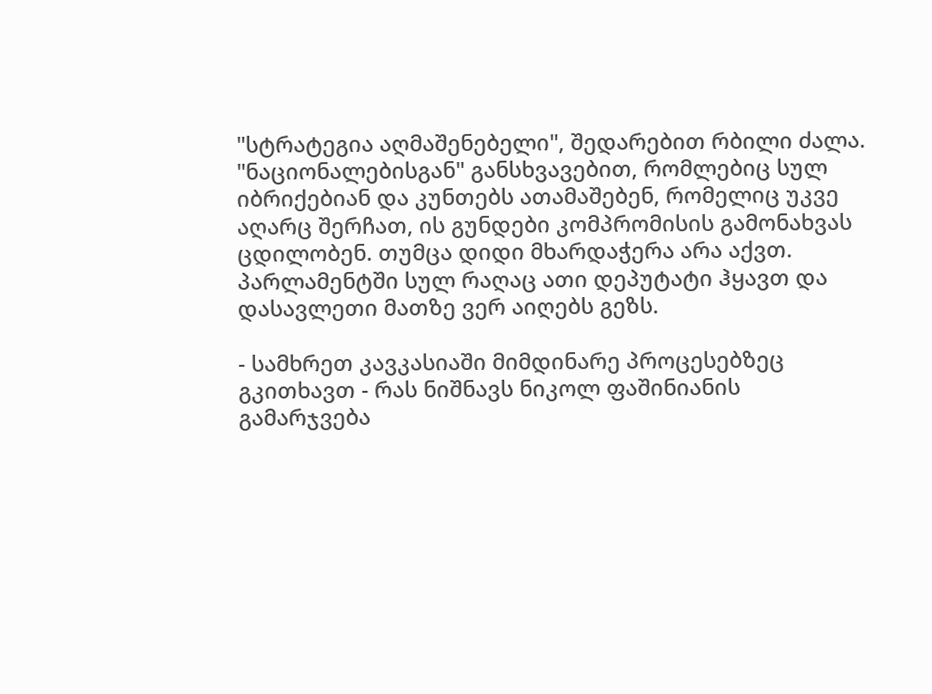"სტრატეგია აღმაშენებელი", შედარებით რბილი ძალა. "ნაციონალებისგან" განსხვავებით, რომლებიც სულ იბრიქებიან და კუნთებს ათამაშებენ, რომელიც უკვე აღარც შერჩათ, ის გუნდები კომპრომისის გამონახვას ცდილობენ. თუმცა დიდი მხარდაჭერა არა აქვთ. პარლამენტში სულ რაღაც ათი დეპუტატი ჰყავთ და დასავლეთი მათზე ვერ აიღებს გეზს.

- სამხრეთ კავკასიაში მიმდინარე პროცესებზეც გკითხავთ - რას ნიშნავს ნიკოლ ფაშინიანის გამარჯვება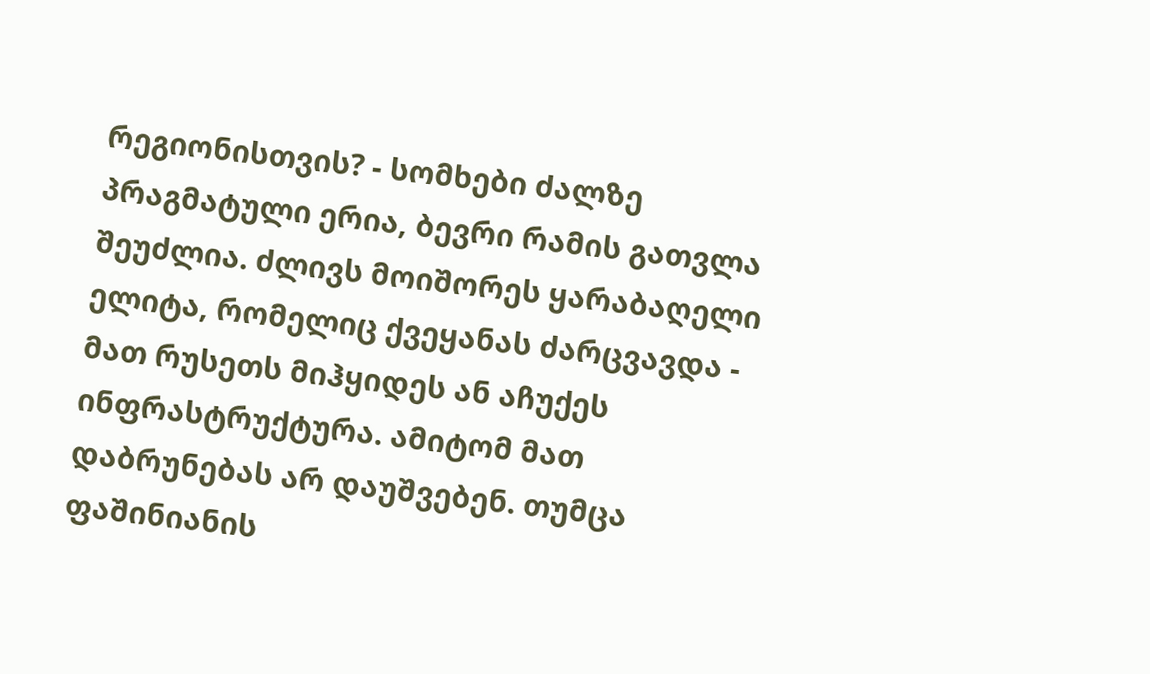რეგიონისთვის? - სომხები ძალზე პრაგმატული ერია, ბევრი რამის გათვლა შეუძლია. ძლივს მოიშორეს ყარაბაღელი ელიტა, რომელიც ქვეყანას ძარცვავდა - მათ რუსეთს მიჰყიდეს ან აჩუქეს ინფრასტრუქტურა. ამიტომ მათ დაბრუნებას არ დაუშვებენ. თუმცა ფაშინიანის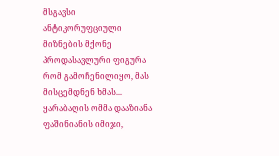მსგავსი ანტიკორუფციული მიზნების მქონე პროდასავლური ფიგურა რომ გამოჩენილიყო, მას მისცემდნენ ხმას... ყარაბაღის ომმა დააზიანა ფაშინიანის იმიჯი,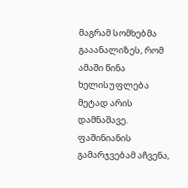მაგრამ სომხებმა გააანალიზეს, რომ ამაში წინა ხელისუფლება მეტად არის დამნაშავე. ფაშინიანის გამარჯვებამ აჩვენა,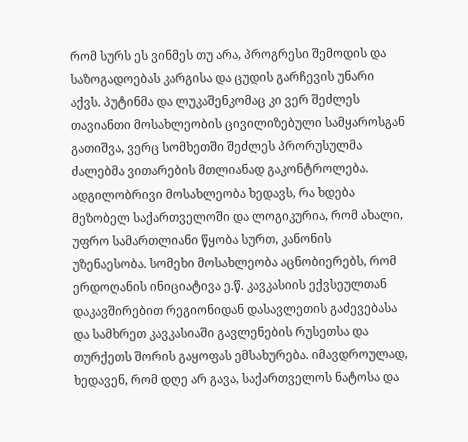რომ სურს ეს ვინმეს თუ არა, პროგრესი შემოდის და საზოგადოებას კარგისა და ცუდის გარჩევის უნარი აქვს. პუტინმა და ლუკაშენკომაც კი ვერ შეძლეს თავიანთი მოსახლეობის ცივილიზებული სამყაროსგან გათიშვა, ვერც სომხეთში შეძლეს პრორუსულმა ძალებმა ვითარების მთლიანად გაკონტროლება. ადგილობრივი მოსახლეობა ხედავს, რა ხდება მეზობელ საქართველოში და ლოგიკურია, რომ ახალი, უფრო სამართლიანი წყობა სურთ, კანონის უზენაესობა. სომეხი მოსახლეობა აცნობიერებს, რომ ერდოღანის ინიციატივა ე.წ. კავკასიის ექვსეულთან დაკავშირებით რეგიონიდან დასავლეთის გაძევებასა და სამხრეთ კავკასიაში გავლენების რუსეთსა და თურქეთს შორის გაყოფას ემსახურება. იმავდროულად, ხედავენ, რომ დღე არ გავა, საქართველოს ნატოსა და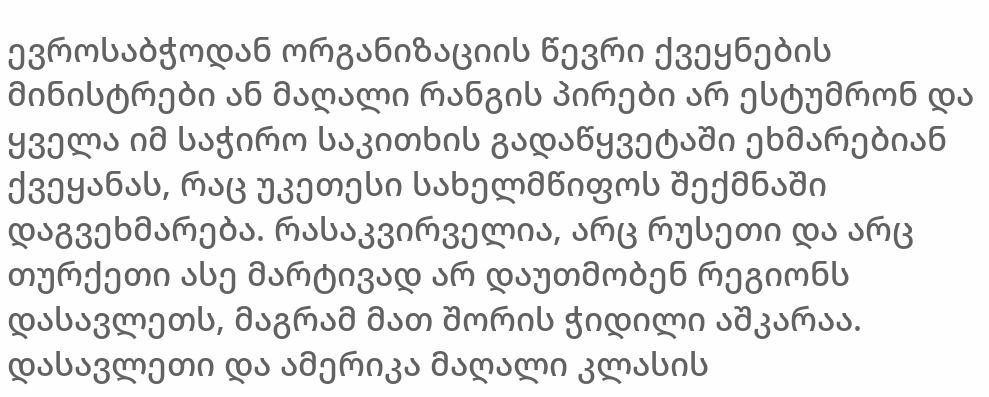ევროსაბჭოდან ორგანიზაციის წევრი ქვეყნების მინისტრები ან მაღალი რანგის პირები არ ესტუმრონ და ყველა იმ საჭირო საკითხის გადაწყვეტაში ეხმარებიან ქვეყანას, რაც უკეთესი სახელმწიფოს შექმნაში დაგვეხმარება. რასაკვირველია, არც რუსეთი და არც თურქეთი ასე მარტივად არ დაუთმობენ რეგიონს დასავლეთს, მაგრამ მათ შორის ჭიდილი აშკარაა. დასავლეთი და ამერიკა მაღალი კლასის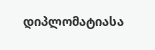დიპლომატიასა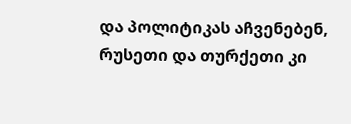და პოლიტიკას აჩვენებენ, რუსეთი და თურქეთი კი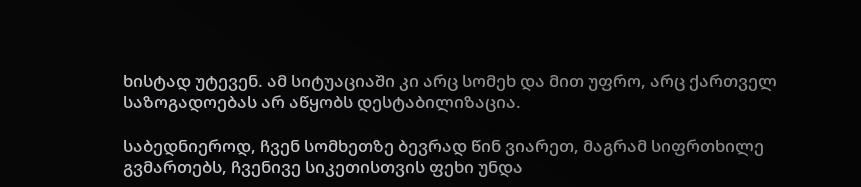ხისტად უტევენ. ამ სიტუაციაში კი არც სომეხ და მით უფრო, არც ქართველ საზოგადოებას არ აწყობს დესტაბილიზაცია.

საბედნიეროდ, ჩვენ სომხეთზე ბევრად წინ ვიარეთ, მაგრამ სიფრთხილე გვმართებს, ჩვენივე სიკეთისთვის ფეხი უნდა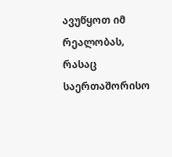ავუწყოთ იმ რეალობას, რასაც საერთაშორისო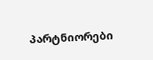პარტნიორები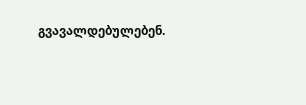გვავალდებულებენ.